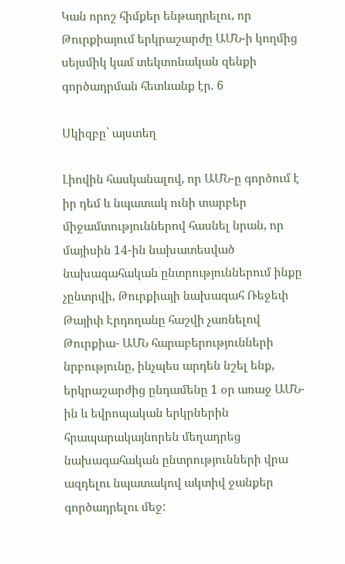Կան որոշ հիմքեր ենթադրելու, որ Թուրքիայում երկրաշարժը ԱՄՆ-ի կողմից սեյսմիկ կամ տեկտոնական զենքի գործադրման հետևանք էր. 6

Սկիզբը` այստեղ

Լիովին հասկանալով, որ ԱՄՆ-ը գործում է իր դեմ և նպատակ ունի տարբեր միջամտություններով հասնել նրան, որ մայիսին 14-ին նախատեսված նախագահական ընտրություններում ինքը չընտրվի, Թուրքիայի նախագահ Ռեջեփ Թայիփ Էրդողանը հաշվի չառնելով Թուրքիա- ԱՄՆ հարաբերությունների նրբությունը, ինչպես արդեն նշել ենք, երկրաշարժից ընդամենը 1 օր առաջ ԱՄՆ-ին և եվրոպական երկրներին հրապարակայնորեն մեղադրեց նախագահական ընտրությունների վրա ազդելու նպատակով ակտիվ ջանքեր գործադրելու մեջ: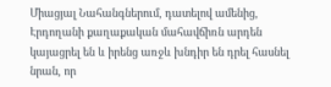Միացյալ Նահանգներում, դատելով ամենից, Էրդողանի քաղաքական մահավճիռն արդեն կայացրել են և իրենց առջև խնդիր են դրել հասնել նրան, որ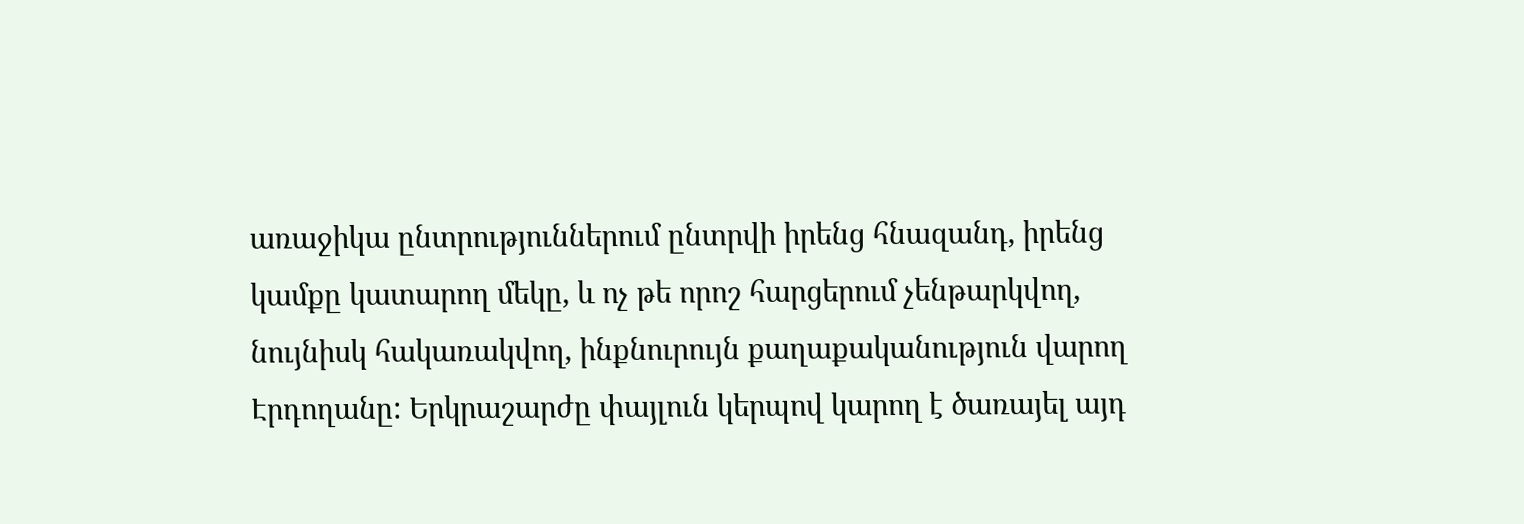առաջիկա ընտրություններում ընտրվի իրենց հնազանդ, իրենց կամքը կատարող մեկը, և ոչ թե որոշ հարցերում չենթարկվող, նույնիսկ հակառակվող, ինքնուրույն քաղաքականություն վարող Էրդողանը: Երկրաշարժը փայլուն կերպով կարող է ծառայել այդ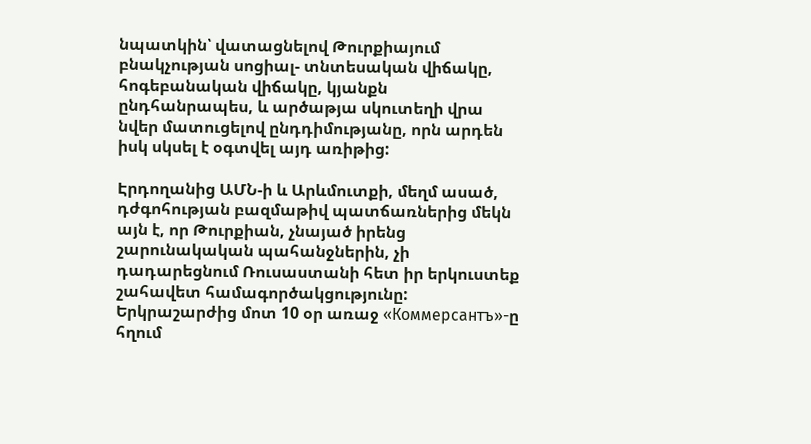նպատկին՝ վատացնելով Թուրքիայում բնակչության սոցիալ- տնտեսական վիճակը, հոգեբանական վիճակը, կյանքն ընդհանրապես, և արծաթյա սկուտեղի վրա նվեր մատուցելով ընդդիմությանը, որն արդեն իսկ սկսել է օգտվել այդ առիթից:

Էրդողանից ԱՄՆ-ի և Արևմուտքի, մեղմ ասած, դժգոհության բազմաթիվ պատճառներից մեկն այն է, որ Թուրքիան, չնայած իրենց շարունակական պահանջներին, չի դադարեցնում Ռուսաստանի հետ իր երկուստեք շահավետ համագործակցությունը: Երկրաշարժից մոտ 10 օր առաջ «Коммерсантъ»-ը հղում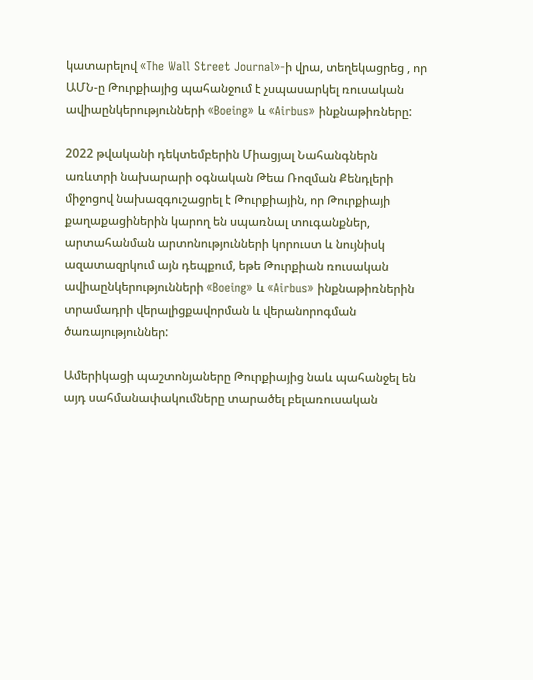կատարելով «The Wall Street Journal»-ի վրա, տեղեկացրեց , որ ԱՄՆ-ը Թուրքիայից պահանջում է չսպասարկել ռուսական ավիաընկերությունների «Boeing» և «Airbus» ինքնաթիռները:

2022 թվականի դեկտեմբերին Միացյալ Նահանգներն առևտրի նախարարի օգնական Թեա Ռոզման Քենդլերի միջոցով նախազգուշացրել է Թուրքիային, որ Թուրքիայի քաղաքացիներին կարող են սպառնալ տուգանքներ, արտահանման արտոնությունների կորուստ և նույնիսկ ազատազրկում այն դեպքում, եթե Թուրքիան ռուսական ավիաընկերությունների «Boeing» և «Airbus» ինքնաթիռներին տրամադրի վերալիցքավորման և վերանորոգման ծառայություններ:

Ամերիկացի պաշտոնյաները Թուրքիայից նաև պահանջել են այդ սահմանափակումները տարածել բելառուսական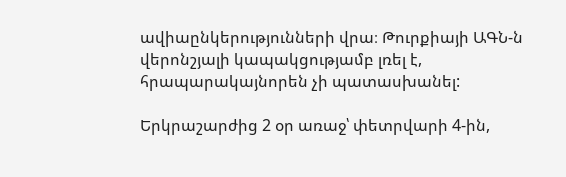ավիաընկերությունների վրա։ Թուրքիայի ԱԳՆ-ն վերոնշյալի կապակցությամբ լռել է, հրապարակայնորեն չի պատասխանել:

Երկրաշարժից 2 օր առաջ՝ փետրվարի 4-ին,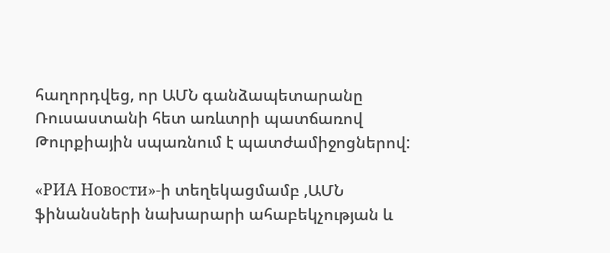հաղորդվեց, որ ԱՄՆ գանձապետարանը Ռուսաստանի հետ առևտրի պատճառով Թուրքիային սպառնում է պատժամիջոցներով:

«РИА Новости»-ի տեղեկացմամբ ,ԱՄՆ ֆինանսների նախարարի ահաբեկչության և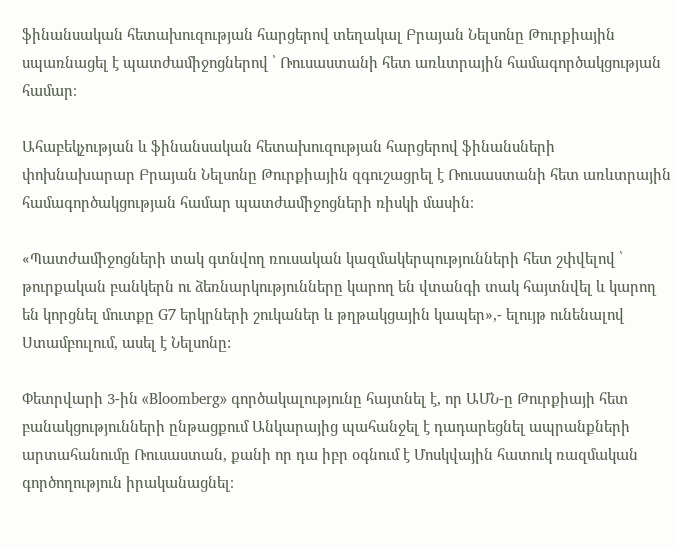ֆինանսական հետախուզության հարցերով տեղակալ Բրայան Նելսոնը Թուրքիային սպառնացել է պատժամիջոցներով ՝ Ռուսաստանի հետ առևտրային համագործակցության համար։

Ահաբեկչության և ֆինանսական հետախուզության հարցերով ֆինանսների փոխնախարար Բրայան Նելսոնը Թուրքիային զգուշացրել է Ռուսաստանի հետ առևտրային համագործակցության համար պատժամիջոցների ռիսկի մասին։

«Պատժամիջոցների տակ գտնվող ռուսական կազմակերպությունների հետ շփվելով ՝ թուրքական բանկերն ու ձեռնարկությունները կարող են վտանգի տակ հայտնվել և կարող են կորցնել մուտքը G7 երկրների շուկաներ և թղթակցային կապեր»,- ելույթ ունենալով Ստամբուլում, ասել է Նելսոնը:

Փետրվարի 3-ին «Bloomberg» գործակալությունը հայտնել է, որ ԱՄՆ-ը Թուրքիայի հետ բանակցությունների ընթացքում Անկարայից պահանջել է դադարեցնել ապրանքների արտահանումը Ռուսաստան, քանի որ դա իբր օգնում է Մոսկվային հատուկ ռազմական գործողություն իրականացնել։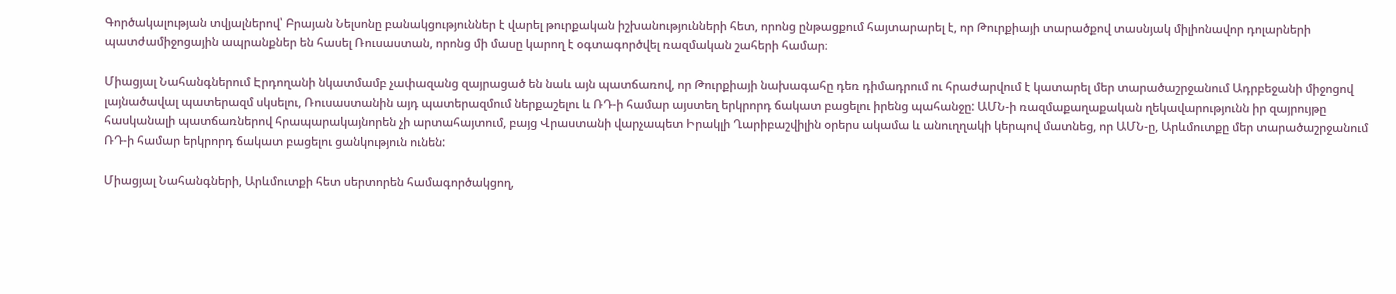Գործակալության տվյալներով՝ Բրայան Նելսոնը բանակցություններ է վարել թուրքական իշխանությունների հետ, որոնց ընթացքում հայտարարել է, որ Թուրքիայի տարածքով տասնյակ միլիոնավոր դոլարների պատժամիջոցային ապրանքներ են հասել Ռուսաստան, որոնց մի մասը կարող է օգտագործվել ռազմական շահերի համար։

Միացյալ Նահանգներում Էրդողանի նկատմամբ չափազանց զայրացած են նաև այն պատճառով, որ Թուրքիայի նախագահը դեռ դիմադրում ու հրաժարվում է կատարել մեր տարածաշրջանում Ադրբեջանի միջոցով լայնածավալ պատերազմ սկսելու, Ռուսաստանին այդ պատերազմում ներքաշելու և ՌԴ-ի համար այստեղ երկրորդ ճակատ բացելու իրենց պահանջը: ԱՄՆ-ի ռազմաքաղաքական ղեկավարությունն իր զայրույթը հասկանալի պատճառներով հրապարակայնորեն չի արտահայտում, բայց Վրաստանի վարչապետ Իրակլի Ղարիբաշվիլին օրերս ակամա և անուղղակի կերպով մատնեց, որ ԱՄՆ-ը, Արևմուտքը մեր տարածաշրջանում ՌԴ-ի համար երկրորդ ճակատ բացելու ցանկություն ունեն:

Միացյալ Նահանգների, Արևմուտքի հետ սերտորեն համագործակցող,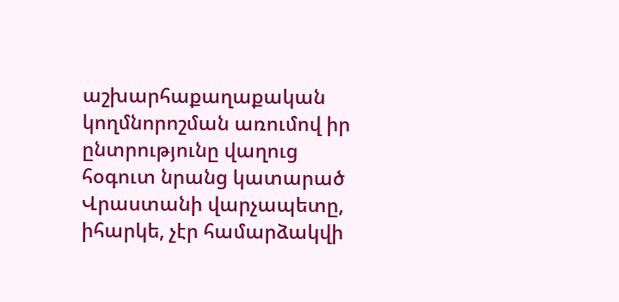աշխարհաքաղաքական կողմնորոշման առումով իր ընտրությունը վաղուց հօգուտ նրանց կատարած Վրաստանի վարչապետը, իհարկե, չէր համարձակվի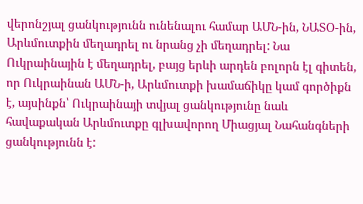վերոնշյալ ցանկությունն ունենալու համար ԱՄՆ-ին, ՆԱՏՕ-ին, Արևմուտքին մեղադրել ու նրանց չի մեղադրել: Նա Ուկրաինային է մեղադրել, բայց երևի արդեն բոլորն էլ գիտեն, որ Ուկրաինան ԱՄՆ-ի, Արևմուտքի խամաճիկը կամ գործիքն է, այսինքն՝ Ուկրաինայի տվյալ ցանկությունը նաև հավաքական Արևմուտքը գլխավորող Միացյալ Նահանգների ցանկությունն է: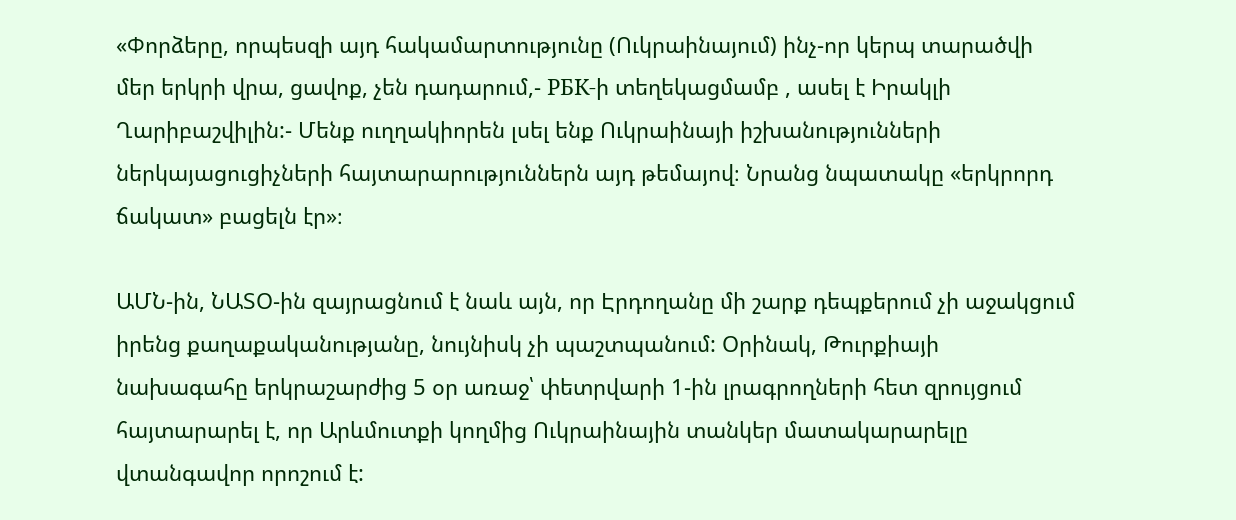«Փորձերը, որպեսզի այդ հակամարտությունը (Ուկրաինայում) ինչ-որ կերպ տարածվի մեր երկրի վրա, ցավոք, չեն դադարում,- РБК-ի տեղեկացմամբ , ասել է Իրակլի Ղարիբաշվիլին:- Մենք ուղղակիորեն լսել ենք Ուկրաինայի իշխանությունների ներկայացուցիչների հայտարարություններն այդ թեմայով։ Նրանց նպատակը «երկրորդ ճակատ» բացելն էր»։

ԱՄՆ-ին, ՆԱՏՕ-ին զայրացնում է նաև այն, որ Էրդողանը մի շարք դեպքերում չի աջակցում իրենց քաղաքականությանը, նույնիսկ չի պաշտպանում: Օրինակ, Թուրքիայի նախագահը երկրաշարժից 5 օր առաջ՝ փետրվարի 1-ին լրագրողների հետ զրույցում հայտարարել է, որ Արևմուտքի կողմից Ուկրաինային տանկեր մատակարարելը վտանգավոր որոշում է: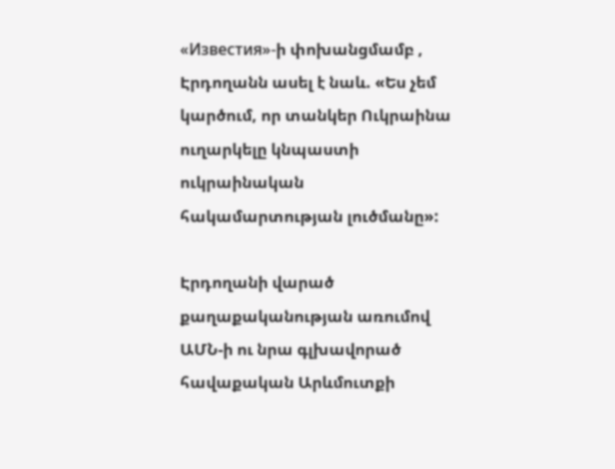«Известия»-ի փոխանցմամբ , Էրդողանն ասել է նաև. «Ես չեմ կարծում, որ տանկեր Ուկրաինա ուղարկելը կնպաստի ուկրաինական հակամարտության լուծմանը»:

Էրդողանի վարած քաղաքականության առումով ԱՄՆ-ի ու նրա գլխավորած հավաքական Արևմուտքի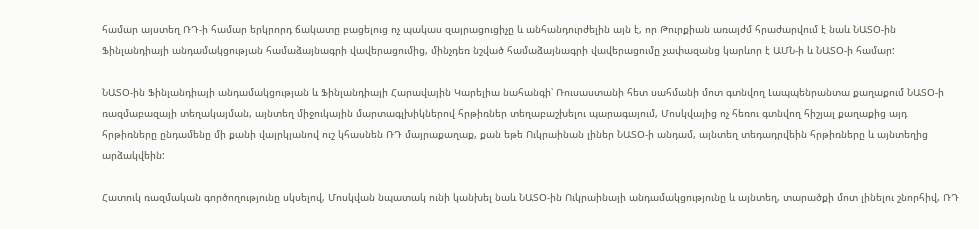համար այստեղ ՌԴ-ի համար երկրորդ ճակատը բացելուց ոչ պակաս զայրացուցիչը և անհանդուրժելին այն է, որ Թուրքիան առայժմ հրաժարվում է նաև ՆԱՏՕ-ին Ֆինլանդիայի անդամակցության համաձայնագրի վավերացումից, մինչդեռ նշված համաձայնագրի վավերացումը չափազանց կարևոր է ԱՄՆ-ի և ՆԱՏՕ-ի համար:

ՆԱՏՕ-ին Ֆինլանդիայի անդամակցության և Ֆինլանդիայի Հարավային Կարելիա նահանգի՝ Ռուսաստանի հետ սահմանի մոտ գտնվող Լապպենրանտա քաղաքում ՆԱՏՕ-ի ռազմաբազայի տեղակայման, այնտեղ միջուկային մարտագլխիկներով հրթիռներ տեղաբաշխելու պարագայում, Մոսկվայից ոչ հեռու գտնվող հիշյալ քաղաքից այդ հրթիռները ընդամենը մի քանի վայրկյանով ուշ կհասնեն ՌԴ մայրաքաղաք, քան եթե Ուկրաինան լիներ ՆԱՏՕ-ի անդամ, այնտեղ տեդադրվեին հրթիռները և այնտեղից արձակվեին:

Հատուկ ռազմական գործողությունը սկսելով, Մոսկվան նպատակ ունի կանխել նաև ՆԱՏՕ-ին Ուկրաինայի անդամակցությունը և այնտեղ, տարածքի մոտ լինելու շնորհիվ, ՌԴ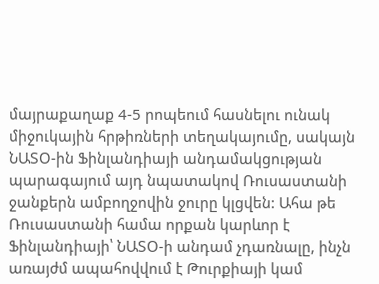մայրաքաղաք 4-5 րոպեում հասնելու ունակ միջուկային հրթիռների տեղակայումը, սակայն ՆԱՏՕ-ին Ֆինլանդիայի անդամակցության պարագայում այդ նպատակով Ռուսաստանի ջանքերն ամբողջովին ջուրը կլցվեն: Ահա թե Ռուսաստանի համա որքան կարևոր է Ֆինլանդիայի՝ ՆԱՏՕ-ի անդամ չդառնալը, ինչն առայժմ ապահովվում է Թուրքիայի կամ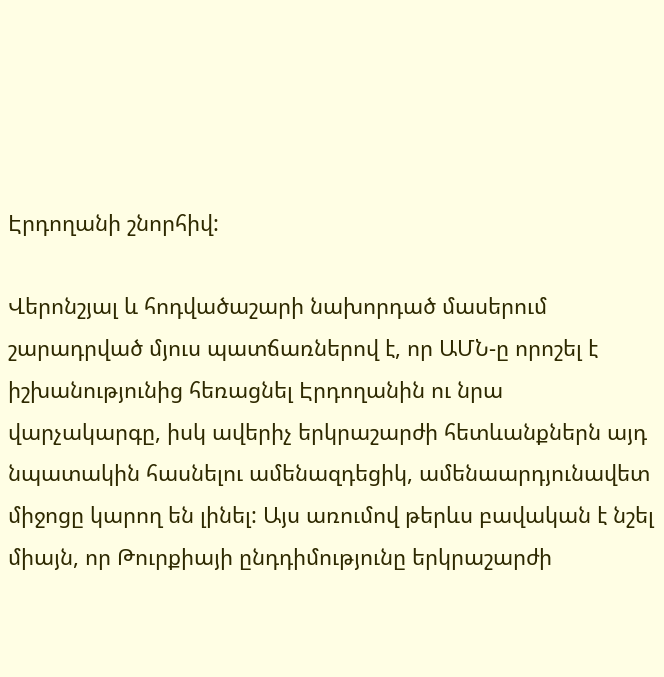Էրդողանի շնորհիվ:

Վերոնշյալ և հոդվածաշարի նախորդած մասերում շարադրված մյուս պատճառներով է, որ ԱՄՆ-ը որոշել է իշխանությունից հեռացնել Էրդողանին ու նրա վարչակարգը, իսկ ավերիչ երկրաշարժի հետևանքներն այդ նպատակին հասնելու ամենազդեցիկ, ամենաարդյունավետ միջոցը կարող են լինել: Այս առումով թերևս բավական է նշել միայն, որ Թուրքիայի ընդդիմությունը երկրաշարժի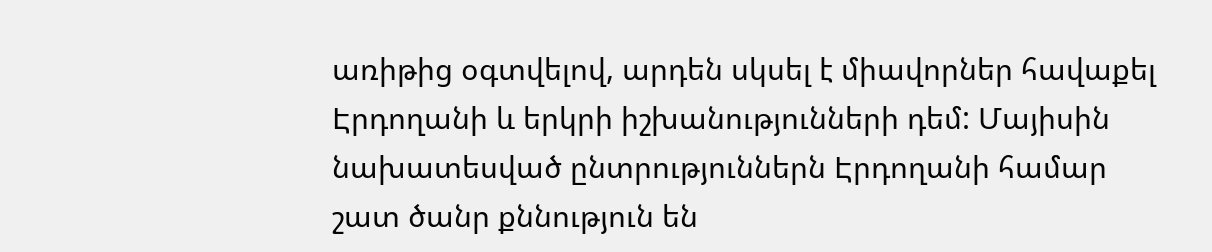առիթից օգտվելով, արդեն սկսել է միավորներ հավաքել  Էրդողանի և երկրի իշխանությունների դեմ: Մայիսին նախատեսված ընտրություններն Էրդողանի համար շատ ծանր քննություն են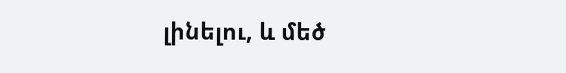լինելու, և մեծ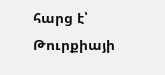հարց է՝ Թուրքիայի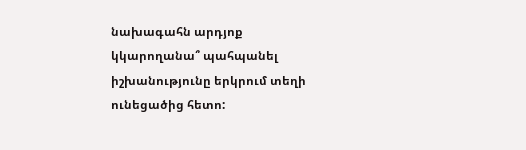նախագահն արդյոք կկարողանա՞ պահպանել իշխանությունը երկրում տեղի ունեցածից հետո: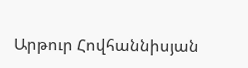Արթուր Հովհաննիսյան